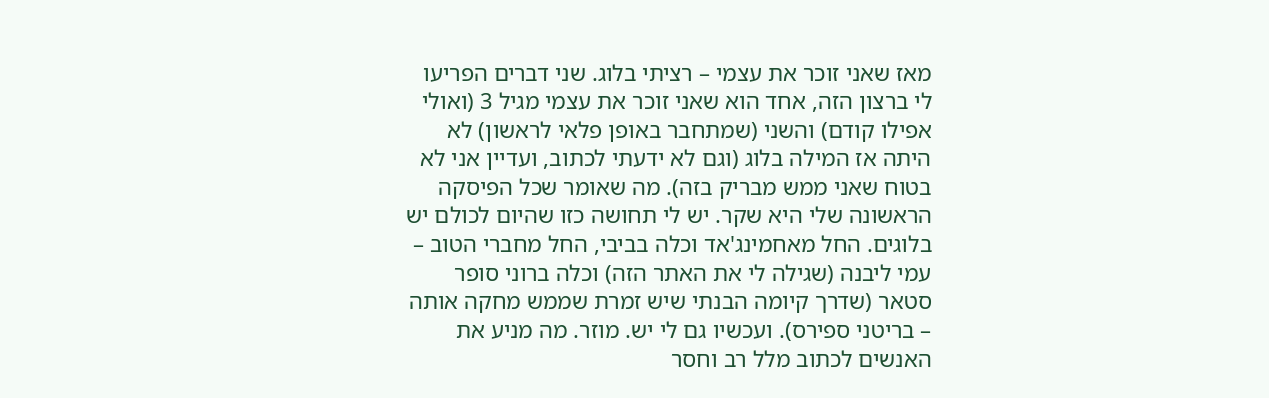מאז שאני זוכר את עצמי – רציתי בלוג. שני דברים הפריעו לי ברצון הזה, אחד הוא שאני זוכר את עצמי מגיל 3 (ואולי אפילו קודם) והשני (שמתחבר באופן פלאי לראשון) לא היתה אז המילה בלוג (וגם לא ידעתי לכתוב, ועדיין אני לא בטוח שאני ממש מבריק בזה). מה שאומר שכל הפיסקה הראשונה שלי היא שקר. יש לי תחושה כזו שהיום לכולם יש בלוגים. החל מאחמינג'אד וכלה בביבי, החל מחברי הטוב – עמי ליבנה (שגילה לי את האתר הזה) וכלה ברוני סופר סטאר (שדרך קיומה הבנתי שיש זמרת שממש מחקה אותה – בריטני ספירס). ועכשיו גם לי יש. מוזר. מה מניע את האנשים לכתוב מלל רב וחסר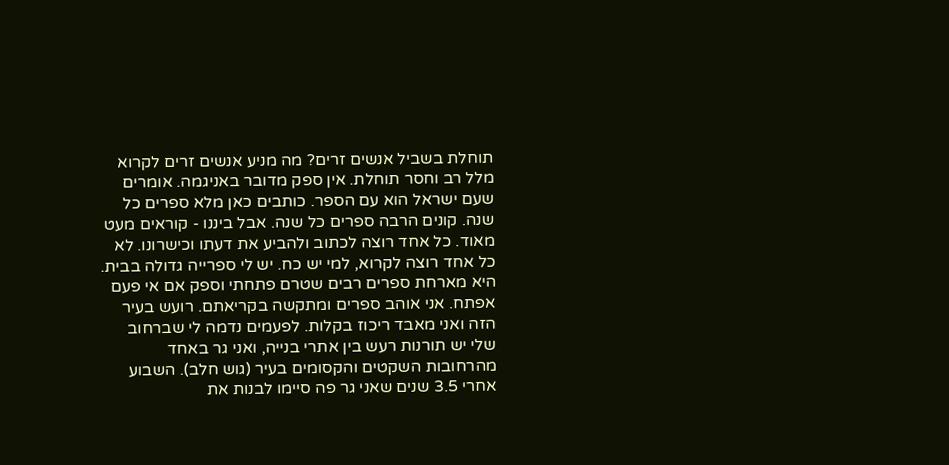תוחלת בשביל אנשים זרים? מה מניע אנשים זרים לקרוא מלל רב וחסר תוחלת. אין ספק מדובר באניגמה. אומרים שעם ישראל הוא עם הספר. כותבים כאן מלא ספרים כל שנה. קונים הרבה ספרים כל שנה. אבל ביננו - קוראים מעט מאוד. כל אחד רוצה לכתוב ולהביע את דעתו וכישרונו. לא כל אחד רוצה לקרוא, למי יש כח. יש לי ספרייה גדולה בבית. היא מארחת ספרים רבים שטרם פתחתי וספק אם אי פעם אפתח. אני אוהב ספרים ומתקשה בקריאתם. רועש בעיר הזה ואני מאבד ריכוז בקלות. לפעמים נדמה לי שברחוב שלי יש תורנות רעש בין אתרי בנייה, ואני גר באחד מהרחובות השקטים והקסומים בעיר (גוש חלב). השבוע אחרי 3.5 שנים שאני גר פה סיימו לבנות את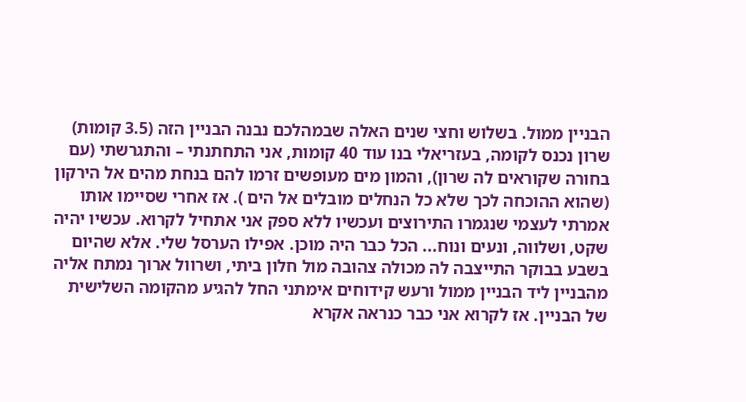הבניין ממול. בשלוש וחצי שנים האלה שבמהלכם נבנה הבניין הזה (3.5 קומות) שרון נכנס לקומה, בעזריאלי בנו עוד 40 קומות, אני התחתנתי – והתגרשתי (עם בחורה שקוראים לה שרון), והמון מים מעופשים זרמו להם בנחת מהים אל הירקון (שהוא ההוכחה לכך שלא כל הנחלים מובלים אל הים ). אז אחרי שסיימו אותו אמרתי לעצמי שנגמרו התירוצים ועכשיו ללא ספק אני אתחיל לקרוא. עכשיו יהיה שקט, ושלווה, ונעים ונוח... הכל כבר היה מוכן. אפילו הערסל שלי. אלא שהיום בשבע בבוקר התייצבה לה מכולה צהובה מול חלון ביתי, ושרוול ארוך נמתח אליה מהבניין ליד הבניין ממול ורעש קידוחים אימתני החל להגיע מהקומה השלישית של הבניין. אז לקרוא אני כבר כנראה אקרא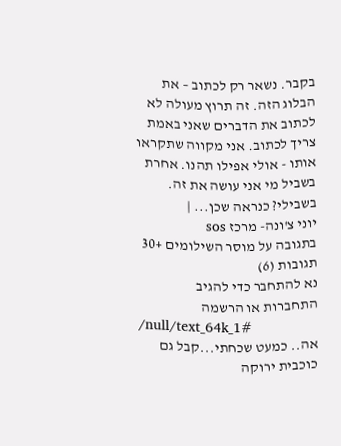בקבר. נשאר רק לכתוב – את הבלוג הזה. זה תרוץ מעולה לא לכתוב את הדברים שאני באמת צריך לכתוב. אני מקווה שתקראו אותו - אולי אפילו תהנו. אחרת בשביל מי אני עושה את זה. בשבילי? כנראה שכן... |
יוני צ'ונה- מרכז sos
בתגובה על מוסר השילומים +30
תגובות (6)
נא להתחבר כדי להגיב
התחברות או הרשמה
/null/text_64k_1#
אה.. כמעט שכחתי...קבל גם כוכבית ירוקה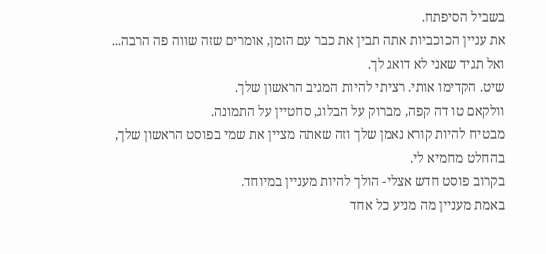בשביל הסיפתח.
את עניין הכוכביות אתה תבין את כבר עם הזמן, אומרים שזה שווה פה הרבה...
ואל תגיד שאני לא דואג לך.
שיט. הקדימו אותי. רציתי להיות המגיב הראשון שלך.
וולקאם טו דה קפה, מברוק על הבלוג, סחטיין על התמונה.
מבטיח להיות קורא נאמן שלך וזה שאתה מציין את שמי בפוסט הראשון שלך,
בהחלט מחמיא לי.
בקרוב פוסט חדש אצלי- הולך להיות מעניין במיוחד.
באמת מעניין מה מניע כל אחד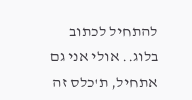להתחיל לכתוב בלוג.. אולי אני גם אתחיל, ת'כלס זה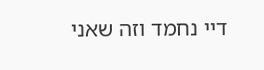דיי נחמד וזה שאני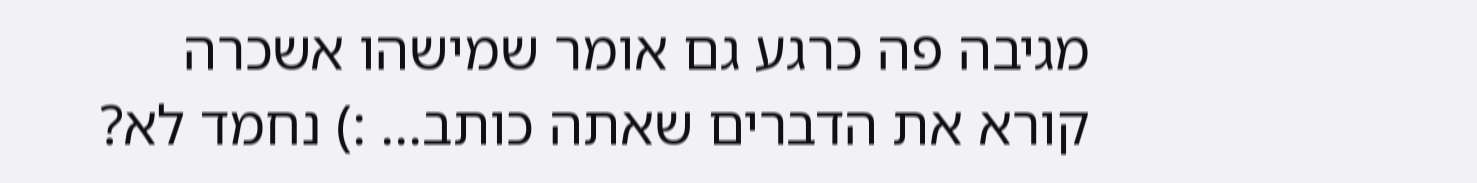מגיבה פה כרגע גם אומר שמישהו אשכרה קורא את הדברים שאתה כותב... :) נחמד לא?